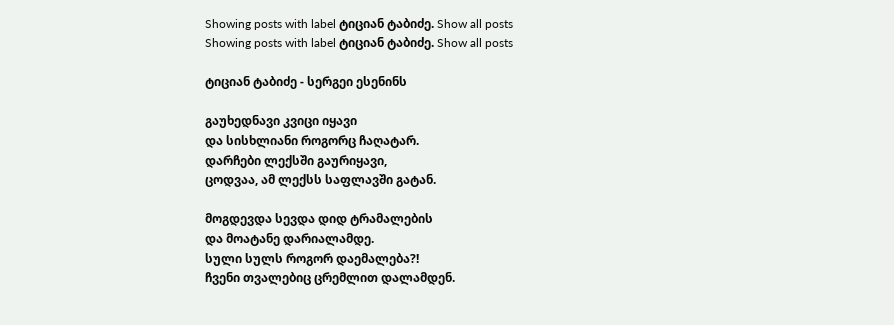Showing posts with label ტიციან ტაბიძე. Show all posts
Showing posts with label ტიციან ტაბიძე. Show all posts

ტიციან ტაბიძე - სერგეი ესენინს

გაუხედნავი კვიცი იყავი
და სისხლიანი როგორც ჩაღატარ.
დარჩები ლექსში გაურიყავი,
ცოდვაა, ამ ლექსს საფლავში გატან.

მოგდევდა სევდა დიდ ტრამალების
და მოატანე დარიალამდე.
სული სულს როგორ დაემალება?!
ჩვენი თვალებიც ცრემლით დალამდენ.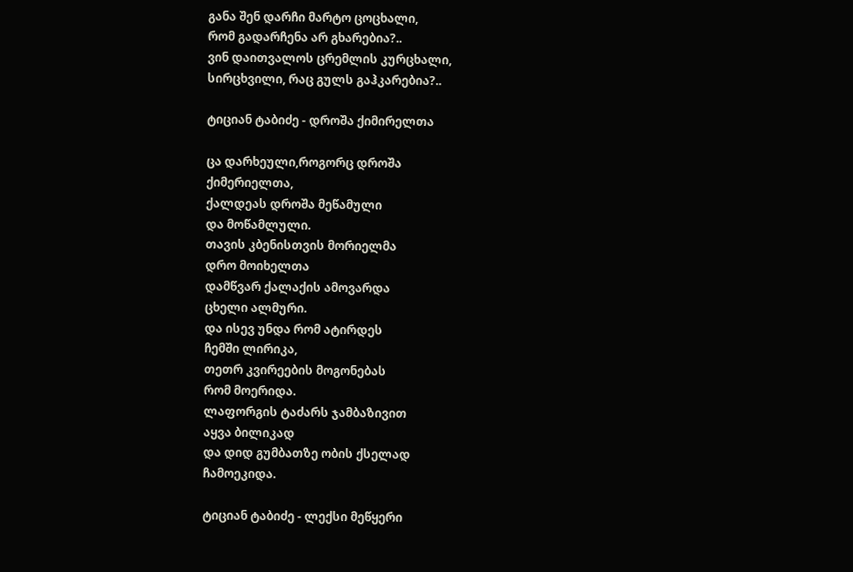განა შენ დარჩი მარტო ცოცხალი,
რომ გადარჩენა არ გხარებია?..
ვინ დაითვალოს ცრემლის კურცხალი,
სირცხვილი, რაც გულს გაჰკარებია?..

ტიციან ტაბიძე - დროშა ქიმირელთა

ცა დარხეული,როგორც დროშა
ქიმერიელთა,
ქალდეას დროშა მეწამული
და მოწამლული.
თავის კბენისთვის მორიელმა
დრო მოიხელთა
დამწვარ ქალაქის ამოვარდა
ცხელი ალმური.
და ისევ უნდა რომ ატირდეს
ჩემში ლირიკა,
თეთრ კვირეების მოგონებას
რომ მოერიდა.
ლაფორგის ტაძარს ჯამბაზივით
აყვა ბილიკად
და დიდ გუმბათზე ობის ქსელად
ჩამოეკიდა.

ტიციან ტაბიძე - ლექსი მეწყერი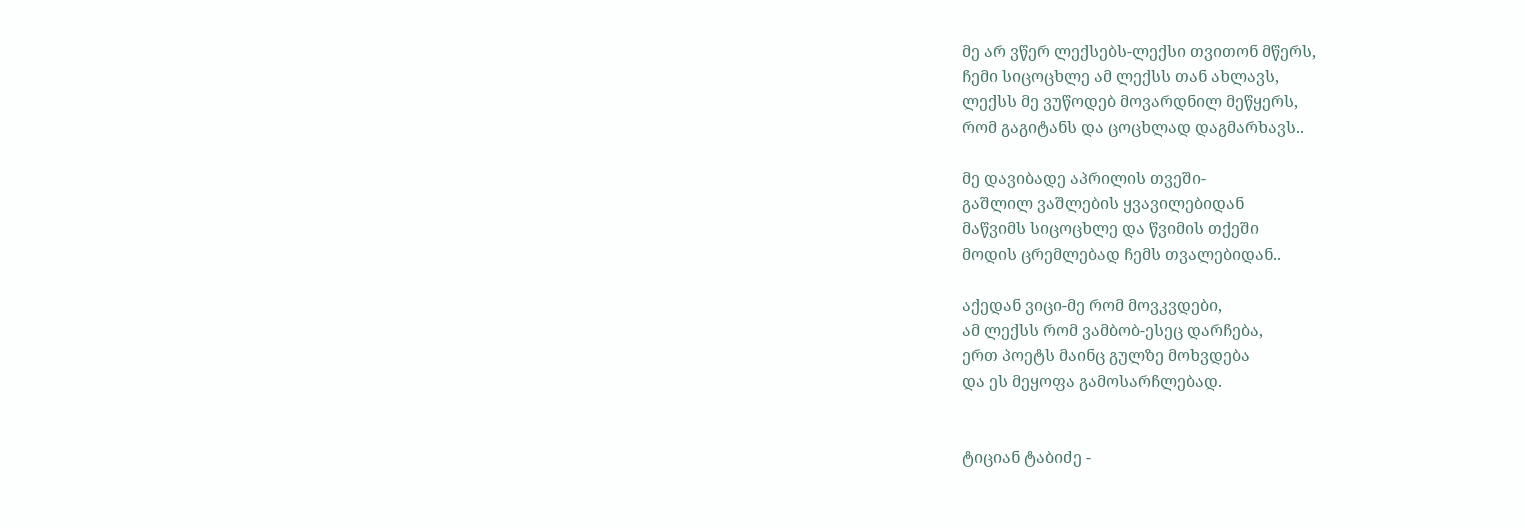მე არ ვწერ ლექსებს-ლექსი თვითონ მწერს,
ჩემი სიცოცხლე ამ ლექსს თან ახლავს,
ლექსს მე ვუწოდებ მოვარდნილ მეწყერს,
რომ გაგიტანს და ცოცხლად დაგმარხავს..

მე დავიბადე აპრილის თვეში-
გაშლილ ვაშლების ყვავილებიდან
მაწვიმს სიცოცხლე და წვიმის თქეში
მოდის ცრემლებად ჩემს თვალებიდან..

აქედან ვიცი-მე რომ მოვკვდები,
ამ ლექსს რომ ვამბობ-ესეც დარჩება,
ერთ პოეტს მაინც გულზე მოხვდება
და ეს მეყოფა გამოსარჩლებად.


ტიციან ტაბიძე -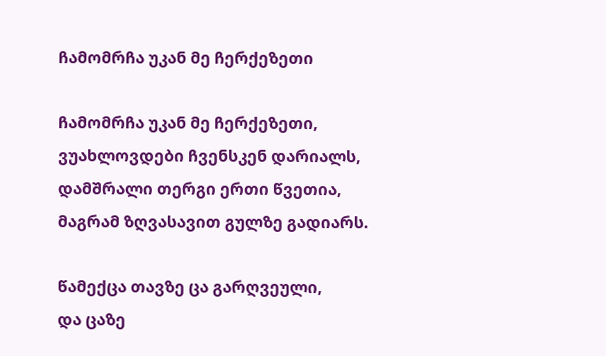ჩამომრჩა უკან მე ჩერქეზეთი

ჩამომრჩა უკან მე ჩერქეზეთი,
ვუახლოვდები ჩვენსკენ დარიალს,
დამშრალი თერგი ერთი წვეთია,
მაგრამ ზღვასავით გულზე გადიარს.

წამექცა თავზე ცა გარღვეული,
და ცაზე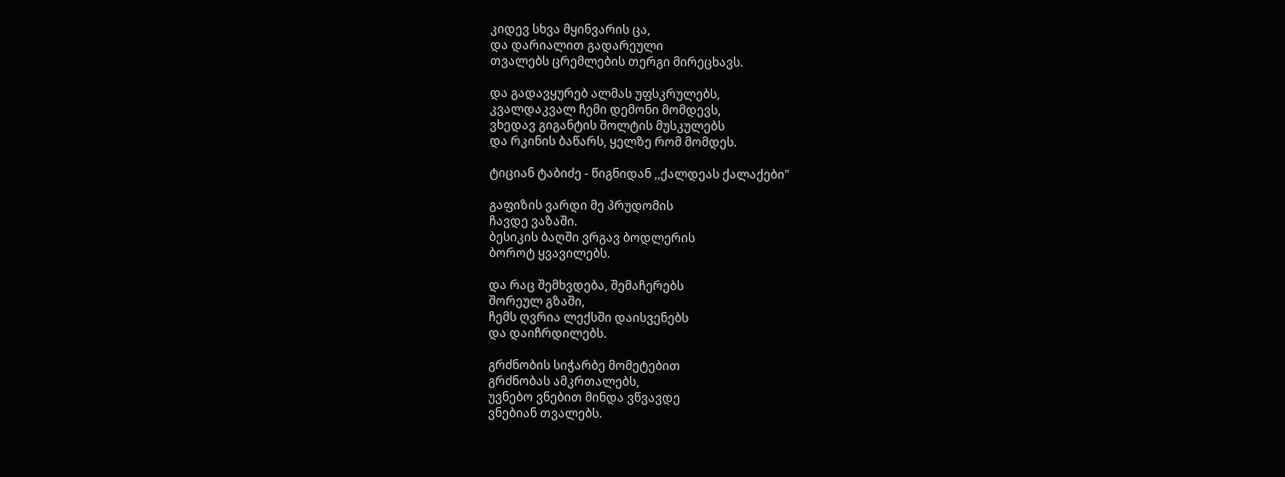კიდევ სხვა მყინვარის ცა,
და დარიალით გადარეული
თვალებს ცრემლების თერგი მირეცხავს.

და გადავყურებ ალმას უფსკრულებს,
კვალდაკვალ ჩემი დემონი მომდევს,
ვხედავ გიგანტის შოლტის მუსკულებს
და რკინის ბაწარს, ყელზე რომ მომდეს.

ტიციან ტაბიძე - წიგნიდან ,,ქალდეას ქალაქები"

გაფიზის ვარდი მე პრუდომის
ჩავდე ვაზაში.
ბესიკის ბაღში ვრგავ ბოდლერის
ბოროტ ყვავილებს.

და რაც შემხვდება, შემაჩერებს
შორეულ გზაში,
ჩემს ღვრია ლექსში დაისვენებს
და დაიჩრდილებს.

გრძნობის სიჭარბე მომეტებით
გრძნობას ამკრთალებს,
უვნებო ვნებით მინდა ვწვავდე
ვნებიან თვალებს.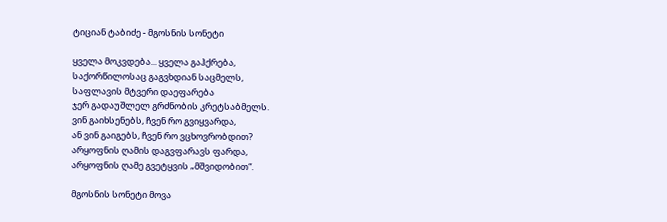ტიციან ტაბიძე - მგოსნის სონეტი

ყველა მოკვდება... ყველა გაჰქრება,
საქორწილოსაც გაგვხდიან საცმელს,
საფლავის მტვერი დაეფარება
ჯერ გადაუშლელ გრძნობის კრეტსაბმელს.
ვინ გაიხსენებს, ჩვენ რო გვიყვარდა,
ან ვინ გაიგებს, ჩვენ რო ვცხოვრობდით?
არყოფნის ღამის დაგვფარავს ფარდა,
არყოფნის ღამე გვეტყვის „მშვიდობით“.

მგოსნის სონეტი მოვა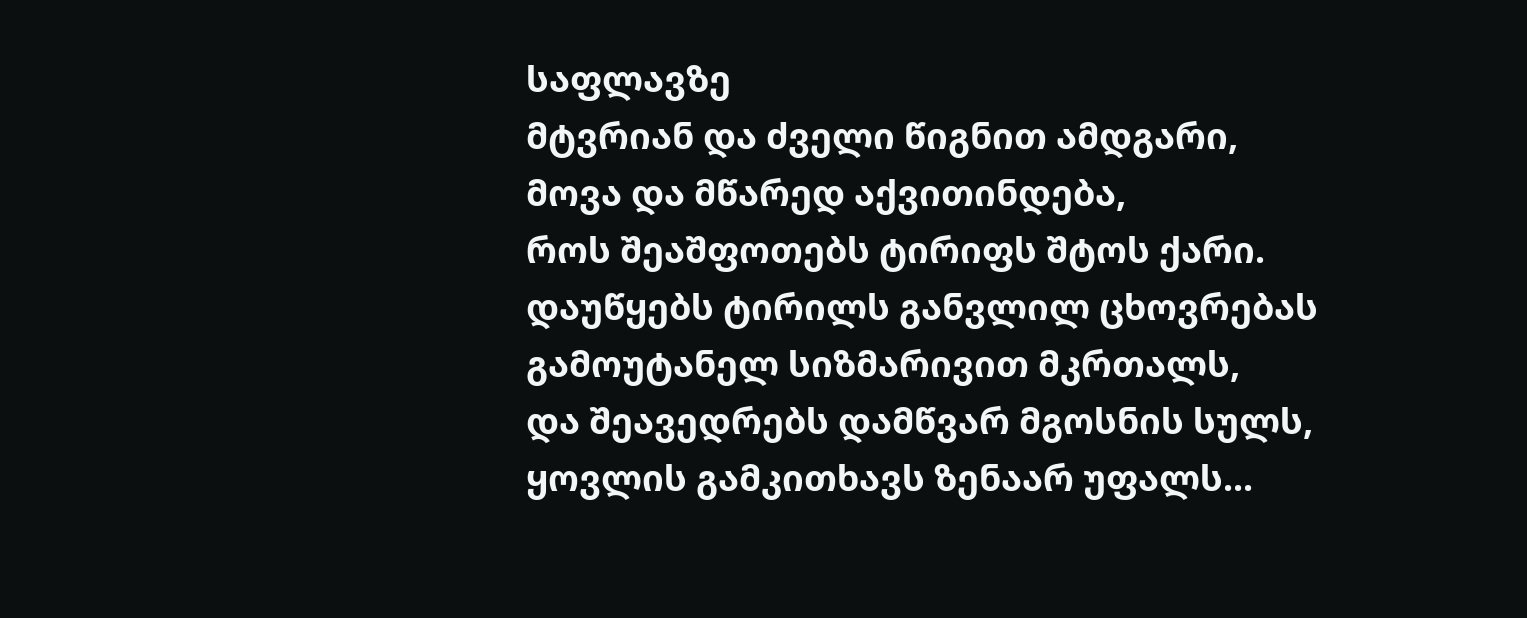საფლავზე
მტვრიან და ძველი წიგნით ამდგარი,
მოვა და მწარედ აქვითინდება,
როს შეაშფოთებს ტირიფს შტოს ქარი.
დაუწყებს ტირილს განვლილ ცხოვრებას
გამოუტანელ სიზმარივით მკრთალს,
და შეავედრებს დამწვარ მგოსნის სულს,
ყოვლის გამკითხავს ზენაარ უფალს...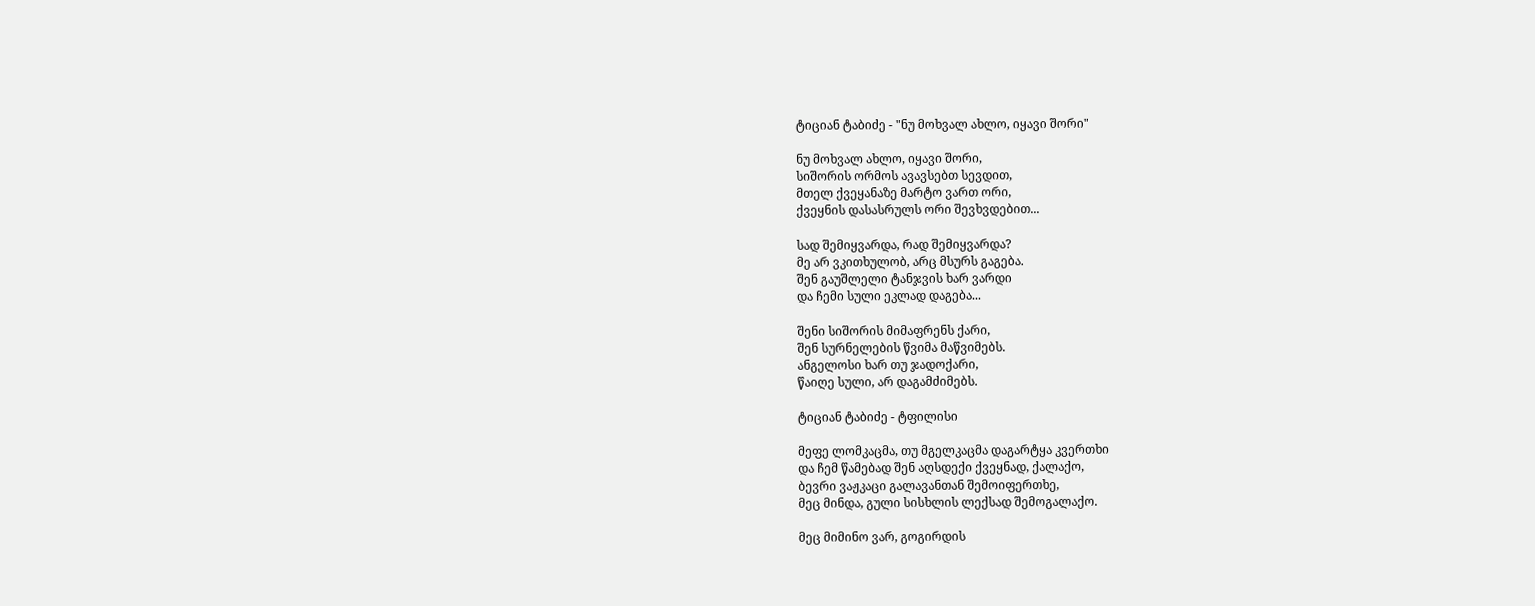ტიციან ტაბიძე - "ნუ მოხვალ ახლო, იყავი შორი"

ნუ მოხვალ ახლო, იყავი შორი,
სიშორის ორმოს ავავსებთ სევდით,
მთელ ქვეყანაზე მარტო ვართ ორი,
ქვეყნის დასასრულს ორი შევხვდებით...

სად შემიყვარდა, რად შემიყვარდა?
მე არ ვკითხულობ, არც მსურს გაგება.
შენ გაუშლელი ტანჯვის ხარ ვარდი
და ჩემი სული ეკლად დაგება...

შენი სიშორის მიმაფრენს ქარი,
შენ სურნელების წვიმა მაწვიმებს.
ანგელოსი ხარ თუ ჯადოქარი,
წაიღე სული, არ დაგამძიმებს.

ტიციან ტაბიძე - ტფილისი

მეფე ლომკაცმა, თუ მგელკაცმა დაგარტყა კვერთხი
და ჩემ წამებად შენ აღსდექი ქვეყნად, ქალაქო,
ბევრი ვაჟკაცი გალავანთან შემოიფერთხე,
მეც მინდა, გული სისხლის ლექსად შემოგალაქო.

მეც მიმინო ვარ, გოგირდის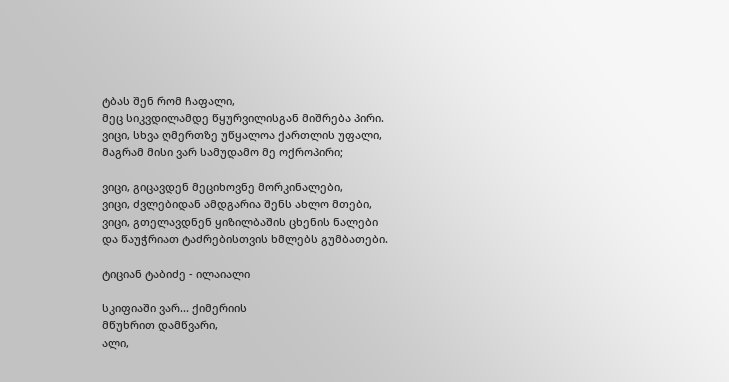ტბას შენ რომ ჩაფალი,
მეც სიკვდილამდე წყურვილისგან მიშრება პირი.
ვიცი, სხვა ღმერთზე უწყალოა ქართლის უფალი,
მაგრამ მისი ვარ სამუდამო მე ოქროპირი;

ვიცი, გიცავდენ მეციხოვნე მორკინალები,
ვიცი, ძვლებიდან ამდგარია შენს ახლო მთები,
ვიცი, გთელავდნენ ყიზილბაშის ცხენის ნალები
და წაუჭრიათ ტაძრებისთვის ხმლებს გუმბათები.

ტიციან ტაბიძე - ილაიალი

სკიფიაში ვარ... ქიმერიის
მწუხრით დამწვარი,
ალი,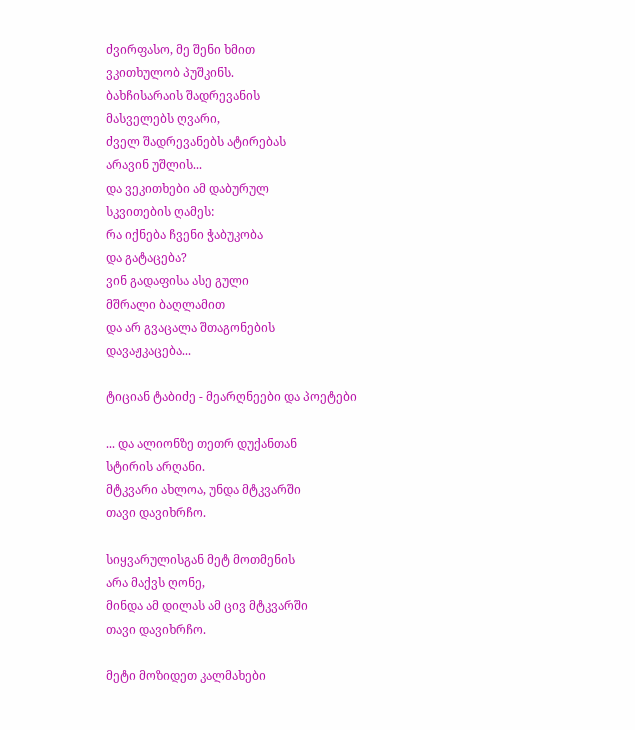ძვირფასო, მე შენი ხმით
ვკითხულობ პუშკინს.
ბახჩისარაის შადრევანის
მასველებს ღვარი,
ძველ შადრევანებს ატირებას
არავინ უშლის...
და ვეკითხები ამ დაბურულ
სკვითების ღამეს:
რა იქნება ჩვენი ჭაბუკობა
და გატაცება?
ვინ გადაფისა ასე გული
მშრალი ბაღლამით
და არ გვაცალა შთაგონების
დავაჟკაცება...

ტიციან ტაბიძე - მეარღნეები და პოეტები

... და ალიონზე თეთრ დუქანთან
სტირის არღანი.
მტკვარი ახლოა, უნდა მტკვარში
თავი დავიხრჩო.

სიყვარულისგან მეტ მოთმენის
არა მაქვს ღონე,
მინდა ამ დილას ამ ცივ მტკვარში
თავი დავიხრჩო.

მეტი მოზიდეთ კალმახები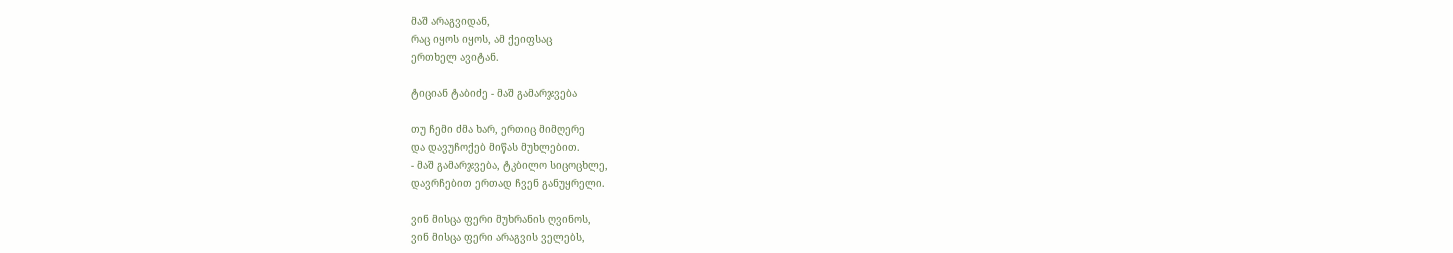მაშ არაგვიდან,
რაც იყოს იყოს, ამ ქეიფსაც
ერთხელ ავიტან.

ტიციან ტაბიძე - მაშ გამარჯვება

თუ ჩემი ძმა ხარ, ერთიც მიმღერე
და დავუჩოქებ მიწას მუხლებით.
- მაშ გამარჯვება, ტკბილო სიცოცხლე,
დავრჩებით ერთად ჩვენ განუყრელი.

ვინ მისცა ფერი მუხრანის ღვინოს,
ვინ მისცა ფერი არაგვის ველებს,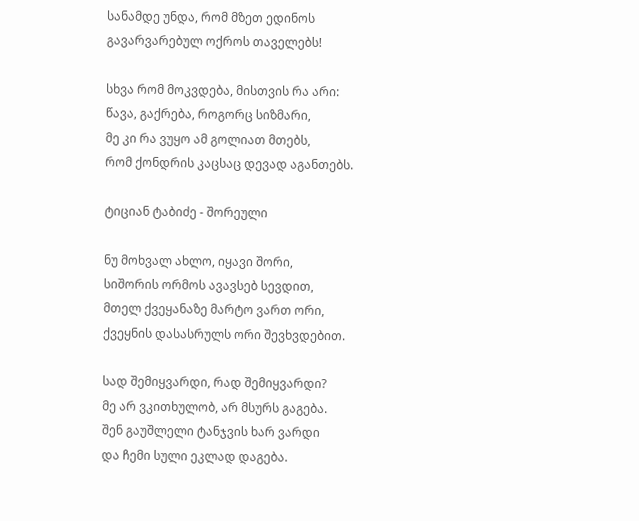სანამდე უნდა, რომ მზეთ ედინოს
გავარვარებულ ოქროს თაველებს!

სხვა რომ მოკვდება, მისთვის რა არი:
წავა, გაქრება, როგორც სიზმარი,
მე კი რა ვუყო ამ გოლიათ მთებს,
რომ ქონდრის კაცსაც დევად აგანთებს.

ტიციან ტაბიძე - შორეული

ნუ მოხვალ ახლო, იყავი შორი,
სიშორის ორმოს ავავსებ სევდით,
მთელ ქვეყანაზე მარტო ვართ ორი,
ქვეყნის დასასრულს ორი შევხვდებით.

სად შემიყვარდი, რად შემიყვარდი?
მე არ ვკითხულობ, არ მსურს გაგება.
შენ გაუშლელი ტანჯვის ხარ ვარდი
და ჩემი სული ეკლად დაგება.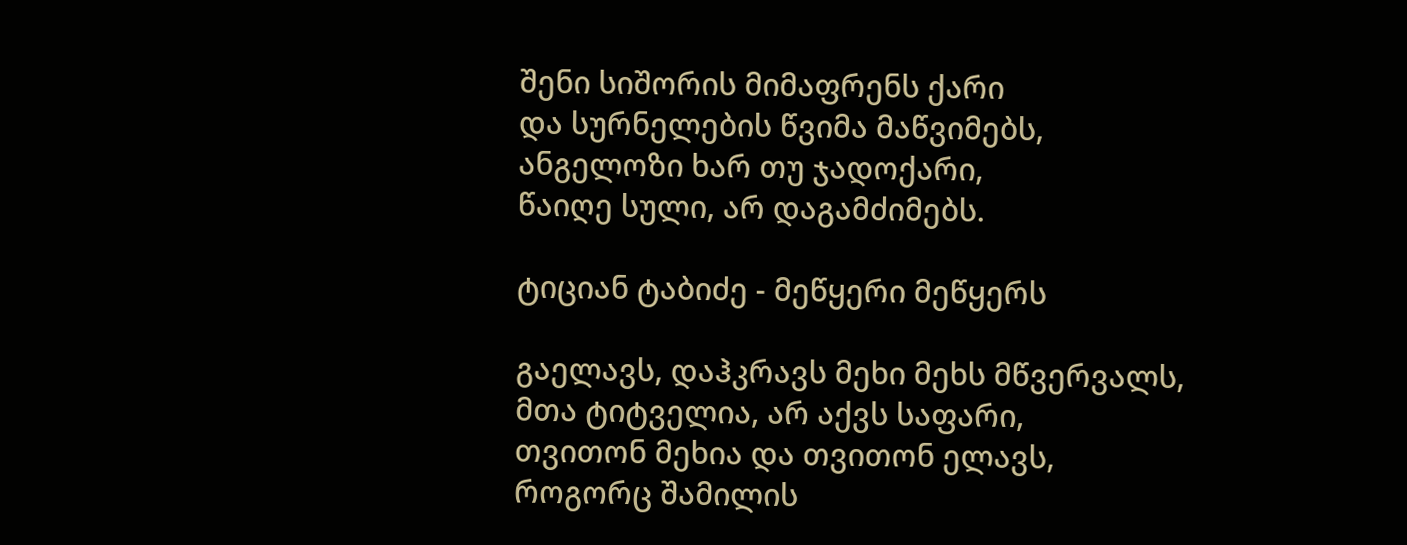შენი სიშორის მიმაფრენს ქარი
და სურნელების წვიმა მაწვიმებს,
ანგელოზი ხარ თუ ჯადოქარი,
წაიღე სული, არ დაგამძიმებს.

ტიციან ტაბიძე - მეწყერი მეწყერს

გაელავს, დაჰკრავს მეხი მეხს მწვერვალს,
მთა ტიტველია, არ აქვს საფარი,
თვითონ მეხია და თვითონ ელავს,
როგორც შამილის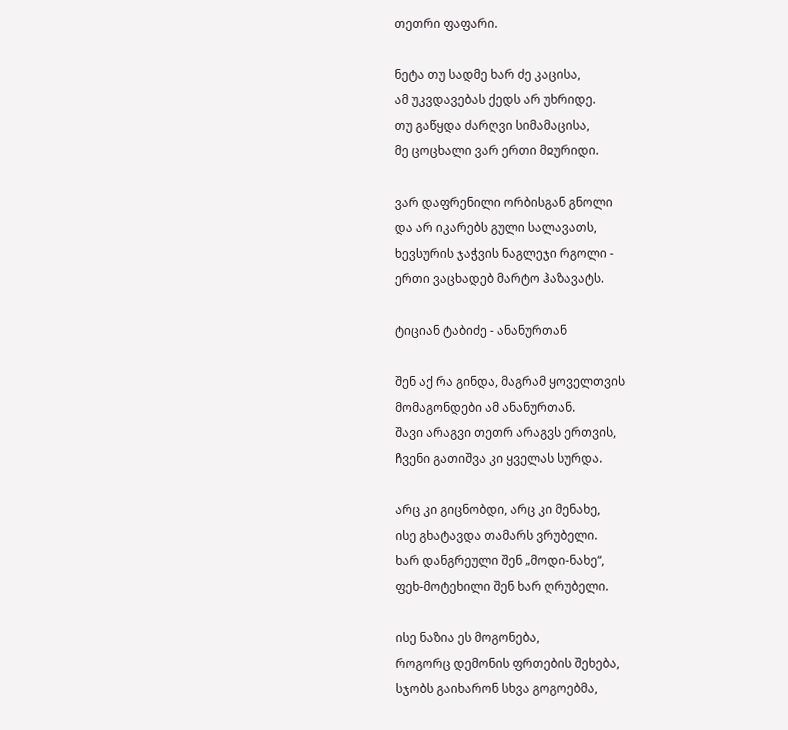თეთრი ფაფარი.

ნეტა თუ სადმე ხარ ძე კაცისა,
ამ უკვდავებას ქედს არ უხრიდე.
თუ გაწყდა ძარღვი სიმამაცისა,
მე ცოცხალი ვარ ერთი მჲურიდი.

ვარ დაფრენილი ორბისგან გნოლი
და არ იკარებს გული სალავათს,
ხევსურის ჯაჭვის ნაგლეჯი რგოლი -
ერთი ვაცხადებ მარტო ჰაზავატს.

ტიციან ტაბიძე - ანანურთან

შენ აქ რა გინდა, მაგრამ ყოველთვის
მომაგონდები ამ ანანურთან.
შავი არაგვი თეთრ არაგვს ერთვის,
ჩვენი გათიშვა კი ყველას სურდა.

არც კი გიცნობდი, არც კი მენახე,
ისე გხატავდა თამარს ვრუბელი.
ხარ დანგრეული შენ „მოდი-ნახე“,
ფეხ-მოტეხილი შენ ხარ ღრუბელი.

ისე ნაზია ეს მოგონება,
როგორც დემონის ფრთების შეხება,
სჯობს გაიხარონ სხვა გოგოებმა,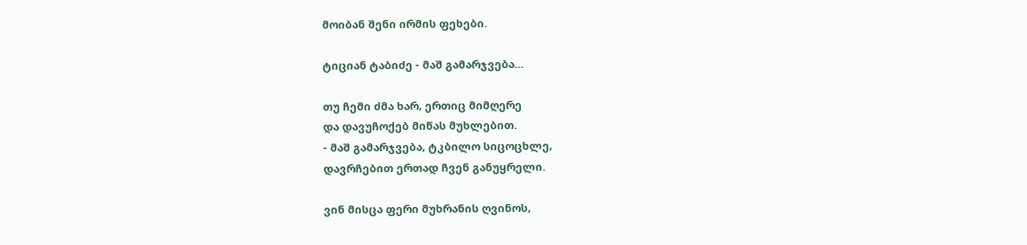მოიბან შენი ირმის ფეხები.

ტიციან ტაბიძე - მაშ გამარჯვება...

თუ ჩემი ძმა ხარ, ერთიც მიმღერე
და დავუჩოქებ მიწას მუხლებით.
- მაშ გამარჯვება, ტკბილო სიცოცხლე,
დავრჩებით ერთად ჩვენ განუყრელი.

ვინ მისცა ფერი მუხრანის ღვინოს,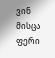ვინ მისცა ფერი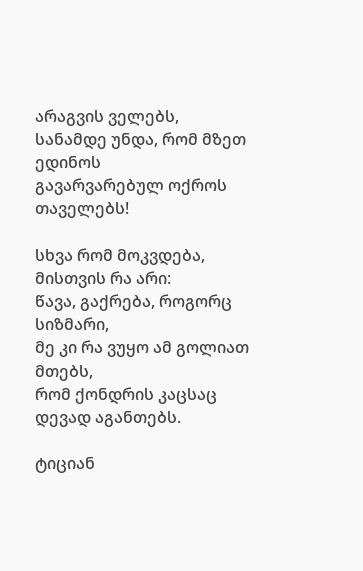არაგვის ველებს,
სანამდე უნდა, რომ მზეთ ედინოს
გავარვარებულ ოქროს თაველებს!

სხვა რომ მოკვდება, მისთვის რა არი:
წავა, გაქრება, როგორც სიზმარი,
მე კი რა ვუყო ამ გოლიათ მთებს,
რომ ქონდრის კაცსაც დევად აგანთებს.

ტიციან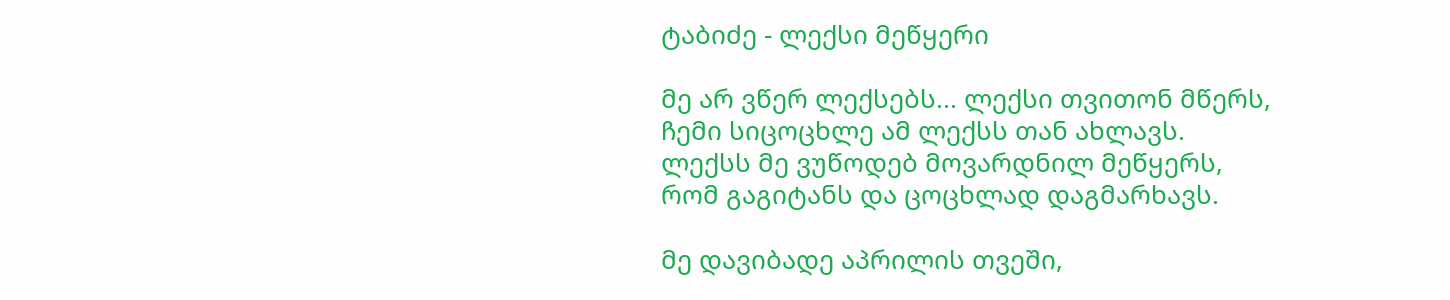ტაბიძე - ლექსი მეწყერი

მე არ ვწერ ლექსებს... ლექსი თვითონ მწერს,
ჩემი სიცოცხლე ამ ლექსს თან ახლავს.
ლექსს მე ვუწოდებ მოვარდნილ მეწყერს,
რომ გაგიტანს და ცოცხლად დაგმარხავს.

მე დავიბადე აპრილის თვეში,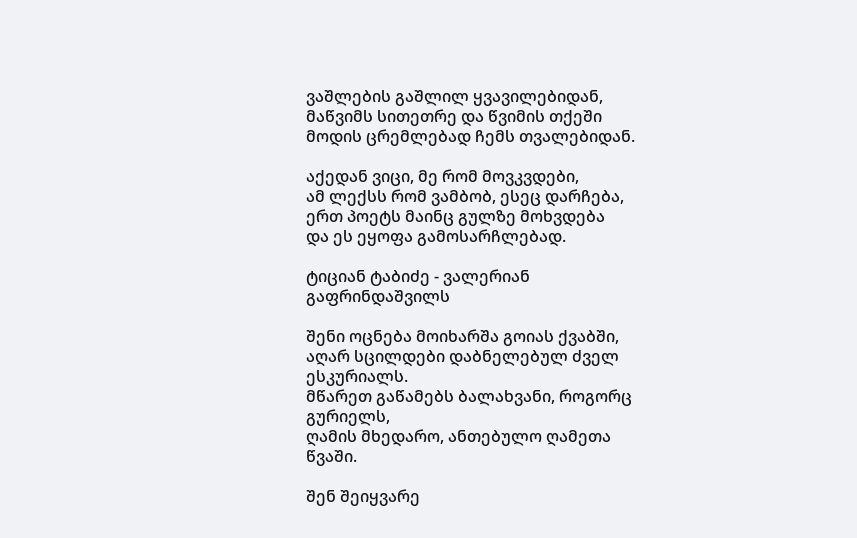ვაშლების გაშლილ ყვავილებიდან,
მაწვიმს სითეთრე და წვიმის თქეში
მოდის ცრემლებად ჩემს თვალებიდან.

აქედან ვიცი, მე რომ მოვკვდები,
ამ ლექსს რომ ვამბობ, ესეც დარჩება,
ერთ პოეტს მაინც გულზე მოხვდება
და ეს ეყოფა გამოსარჩლებად.

ტიციან ტაბიძე - ვალერიან გაფრინდაშვილს

შენი ოცნება მოიხარშა გოიას ქვაბში,
აღარ სცილდები დაბნელებულ ძველ ესკურიალს.
მწარეთ გაწამებს ბალახვანი, როგორც გურიელს,
ღამის მხედარო, ანთებულო ღამეთა წვაში.

შენ შეიყვარე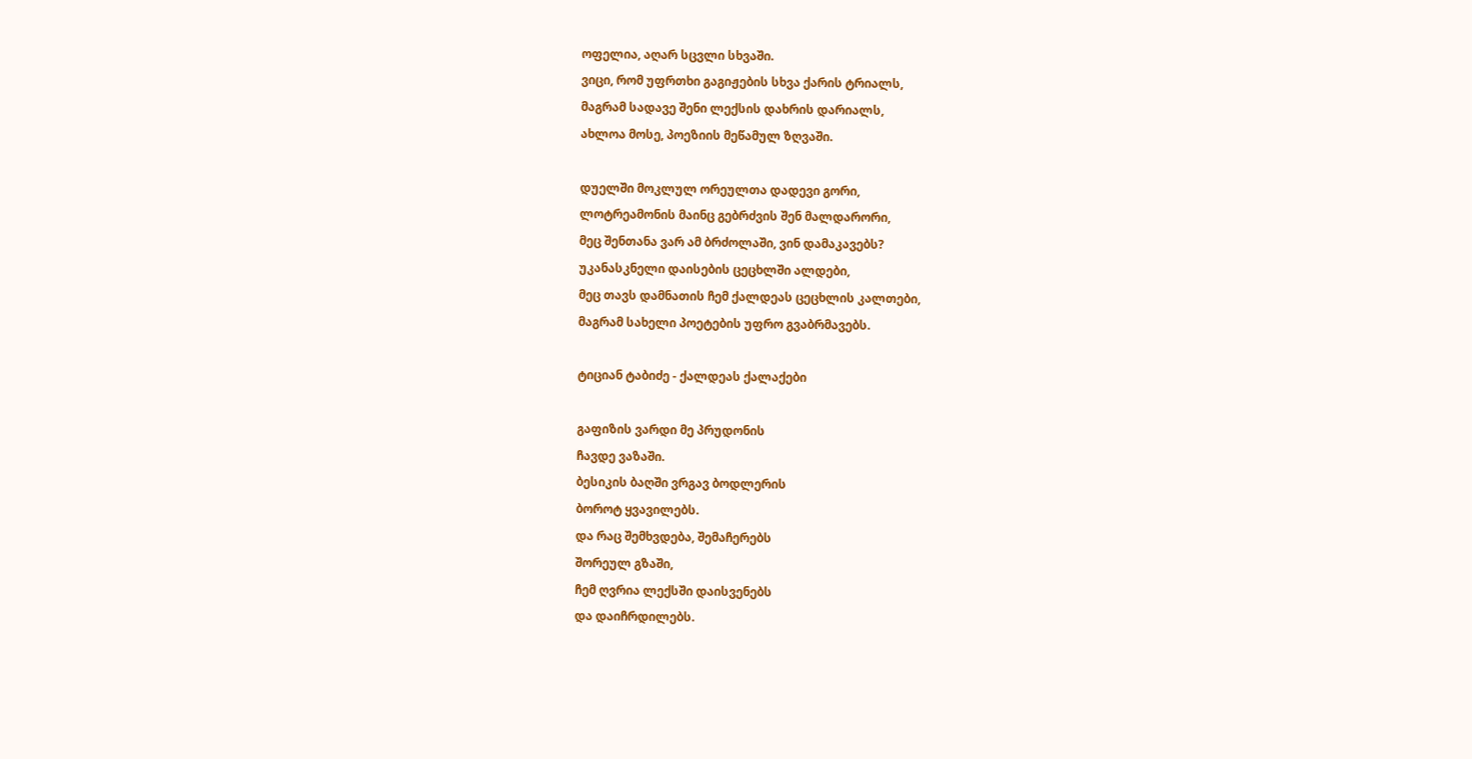ოფელია, აღარ სცვლი სხვაში.
ვიცი, რომ უფრთხი გაგიჟების სხვა ქარის ტრიალს,
მაგრამ სადავე შენი ლექსის დახრის დარიალს,
ახლოა მოსე, პოეზიის მეწამულ ზღვაში.

დუელში მოკლულ ორეულთა დადევი გორი,
ლოტრეამონის მაინც გებრძვის შენ მალდარორი,
მეც შენთანა ვარ ამ ბრძოლაში, ვინ დამაკავებს?
უკანასკნელი დაისების ცეცხლში ალდები,
მეც თავს დამნათის ჩემ ქალდეას ცეცხლის კალთები,
მაგრამ სახელი პოეტების უფრო გვაბრმავებს.

ტიციან ტაბიძე - ქალდეას ქალაქები

გაფიზის ვარდი მე პრუდონის
ჩავდე ვაზაში.
ბესიკის ბაღში ვრგავ ბოდლერის
ბოროტ ყვავილებს.
და რაც შემხვდება, შემაჩერებს
შორეულ გზაში,
ჩემ ღვრია ლექსში დაისვენებს
და დაიჩრდილებს.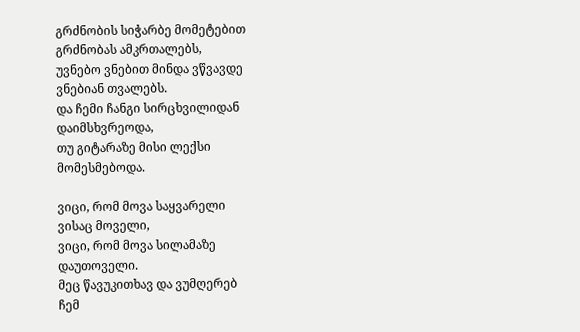გრძნობის სიჭარბე მომეტებით
გრძნობას ამკრთალებს,
უვნებო ვნებით მინდა ვწვავდე
ვნებიან თვალებს.
და ჩემი ჩანგი სირცხვილიდან
დაიმსხვრეოდა,
თუ გიტარაზე მისი ლექსი
მომესმებოდა.

ვიცი, რომ მოვა საყვარელი
ვისაც მოველი,
ვიცი, რომ მოვა სილამაზე
დაუთოველი.
მეც წავუკითხავ და ვუმღერებ
ჩემ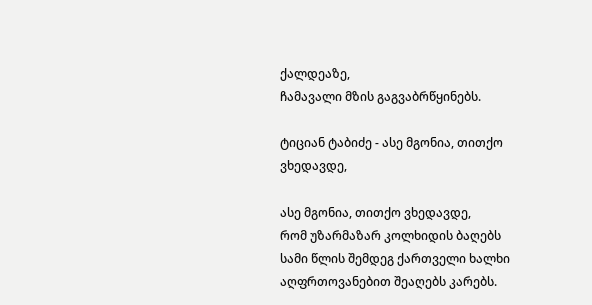ქალდეაზე,
ჩამავალი მზის გაგვაბრწყინებს.

ტიციან ტაბიძე - ასე მგონია, თითქო ვხედავდე,

ასე მგონია, თითქო ვხედავდე,
რომ უზარმაზარ კოლხიდის ბაღებს
სამი წლის შემდეგ ქართველი ხალხი
აღფრთოვანებით შეაღებს კარებს.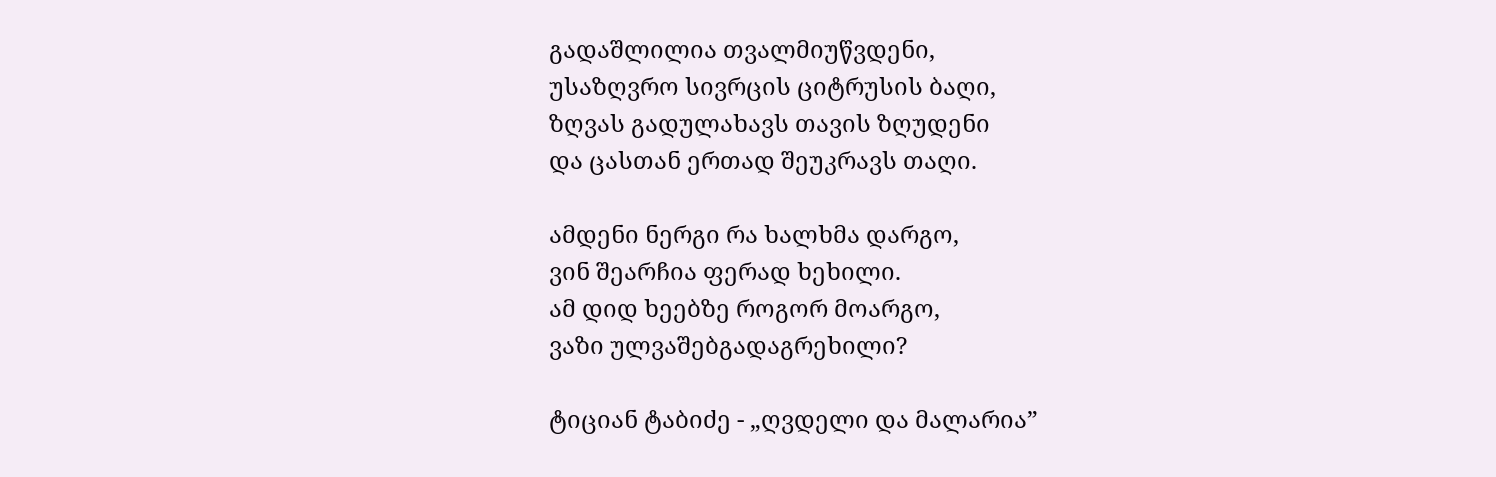გადაშლილია თვალმიუწვდენი,
უსაზღვრო სივრცის ციტრუსის ბაღი,
ზღვას გადულახავს თავის ზღუდენი
და ცასთან ერთად შეუკრავს თაღი.

ამდენი ნერგი რა ხალხმა დარგო,
ვინ შეარჩია ფერად ხეხილი.
ამ დიდ ხეებზე როგორ მოარგო,
ვაზი ულვაშებგადაგრეხილი?

ტიციან ტაბიძე - „ღვდელი და მალარია”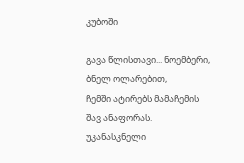კუბოში

გავა წლისთავი... ნოემბერი,
ბნელ ოლარებით,
ჩემში ატირებს მამაჩემის
შავ ანაფორას.
უკანასკნელი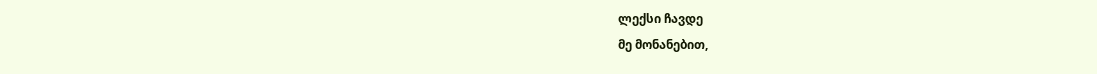ლექსი ჩავდე
მე მონანებით,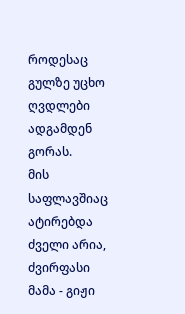როდესაც გულზე უცხო ღვდლები
ადგამდენ გორას.
მის საფლავშიაც ატირებდა
ძველი არია,
ძვირფასი მამა - გიჟი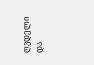ღვდელი
და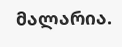მალარია.